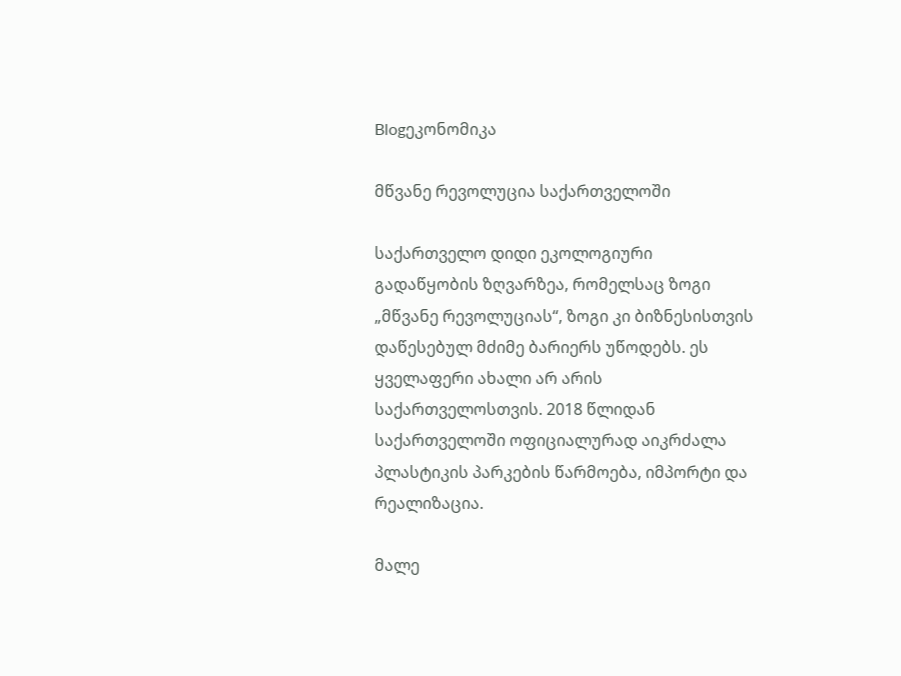Blogეკონომიკა

მწვანე რევოლუცია საქართველოში

საქართველო დიდი ეკოლოგიური გადაწყობის ზღვარზეა, რომელსაც ზოგი „მწვანე რევოლუციას“, ზოგი კი ბიზნესისთვის დაწესებულ მძიმე ბარიერს უწოდებს. ეს ყველაფერი ახალი არ არის საქართველოსთვის. 2018 წლიდან საქართველოში ოფიციალურად აიკრძალა პლასტიკის პარკების წარმოება, იმპორტი და რეალიზაცია.

მალე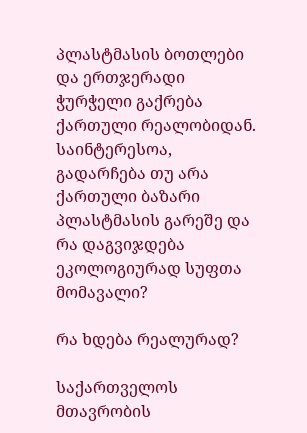პლასტმასის ბოთლები და ერთჯერადი ჭურჭელი გაქრება ქართული რეალობიდან. საინტერესოა, გადარჩება თუ არა ქართული ბაზარი პლასტმასის გარეშე და რა დაგვიჯდება ეკოლოგიურად სუფთა მომავალი?

რა ხდება რეალურად?

საქართველოს მთავრობის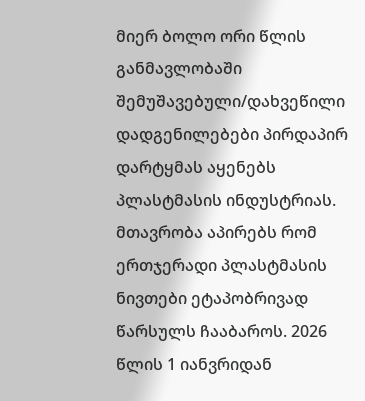მიერ ბოლო ორი წლის განმავლობაში შემუშავებული/დახვეწილი დადგენილებები პირდაპირ დარტყმას აყენებს პლასტმასის ინდუსტრიას. მთავრობა აპირებს რომ ერთჯერადი პლასტმასის ნივთები ეტაპობრივად წარსულს ჩააბაროს. 2026 წლის 1 იანვრიდან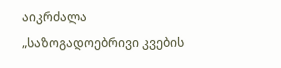აიკრძალა „საზოგადოებრივი კვების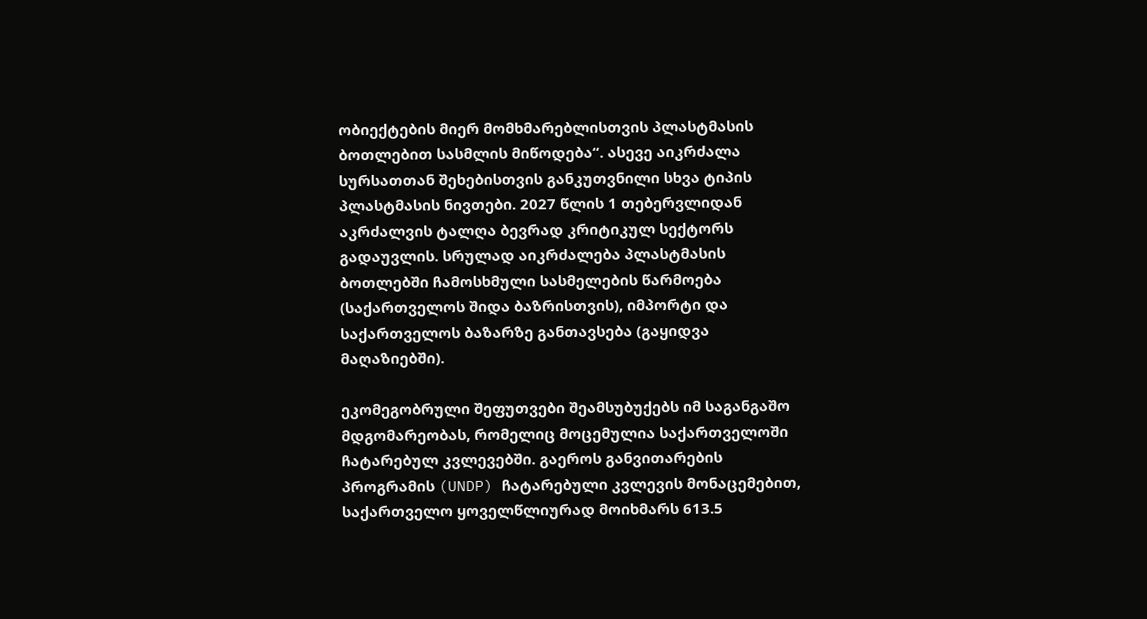ობიექტების მიერ მომხმარებლისთვის პლასტმასის ბოთლებით სასმლის მიწოდება“. ასევე აიკრძალა სურსათთან შეხებისთვის განკუთვნილი სხვა ტიპის პლასტმასის ნივთები. 2027 წლის 1 თებერვლიდან აკრძალვის ტალღა ბევრად კრიტიკულ სექტორს გადაუვლის. სრულად აიკრძალება პლასტმასის ბოთლებში ჩამოსხმული სასმელების წარმოება (საქართველოს შიდა ბაზრისთვის), იმპორტი და საქართველოს ბაზარზე განთავსება (გაყიდვა მაღაზიებში).

ეკომეგობრული შეფუთვები შეამსუბუქებს იმ საგანგაშო მდგომარეობას, რომელიც მოცემულია საქართველოში ჩატარებულ კვლევებში. გაეროს განვითარების პროგრამის (UNDP) ჩატარებული კვლევის მონაცემებით, საქართველო ყოველწლიურად მოიხმარს 613.5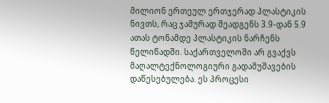მილიონ ერთეულ ერთჯერად პლასტიკის ნივთს, რაც ჯამურად შეადგენს 3.9-დან 5.9 ათას ტონამდე პლასტიკის ნარჩენს წელიწადში. საქართველოში არ გვაქვს მაღალტექნოლოგიური გადამუშავების დაწესებულება. ეს პროცესი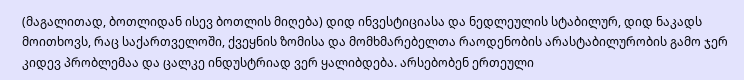(მაგალითად, ბოთლიდან ისევ ბოთლის მიღება) დიდ ინვესტიციასა და ნედლეულის სტაბილურ, დიდ ნაკადს მოითხოვს, რაც საქართველოში, ქვეყნის ზომისა და მომხმარებელთა რაოდენობის არასტაბილურობის გამო ჯერ კიდევ პრობლემაა და ცალკე ინდუსტრიად ვერ ყალიბდება. არსებობენ ერთეული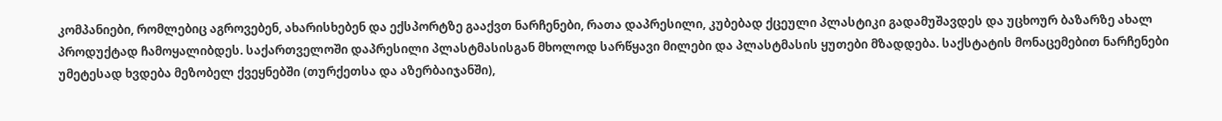კომპანიები, რომლებიც აგროვებენ, ახარისხებენ და ექსპორტზე გააქვთ ნარჩენები, რათა დაპრესილი, კუბებად ქცეული პლასტიკი გადამუშავდეს და უცხოურ ბაზარზე ახალ პროდუქტად ჩამოყალიბდეს. საქართველოში დაპრესილი პლასტმასისგან მხოლოდ სარწყავი მილები და პლასტმასის ყუთები მზადდება. საქსტატის მონაცემებით ნარჩენები უმეტესად ხვდება მეზობელ ქვეყნებში (თურქეთსა და აზერბაიჯანში),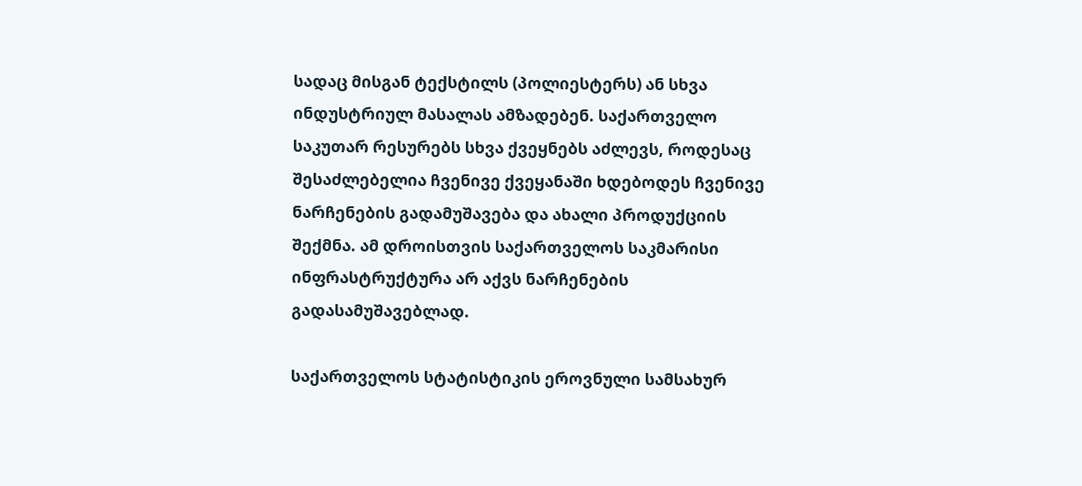სადაც მისგან ტექსტილს (პოლიესტერს) ან სხვა ინდუსტრიულ მასალას ამზადებენ. საქართველო საკუთარ რესურებს სხვა ქვეყნებს აძლევს, როდესაც შესაძლებელია ჩვენივე ქვეყანაში ხდებოდეს ჩვენივე ნარჩენების გადამუშავება და ახალი პროდუქციის შექმნა. ამ დროისთვის საქართველოს საკმარისი ინფრასტრუქტურა არ აქვს ნარჩენების გადასამუშავებლად.

საქართველოს სტატისტიკის ეროვნული სამსახურ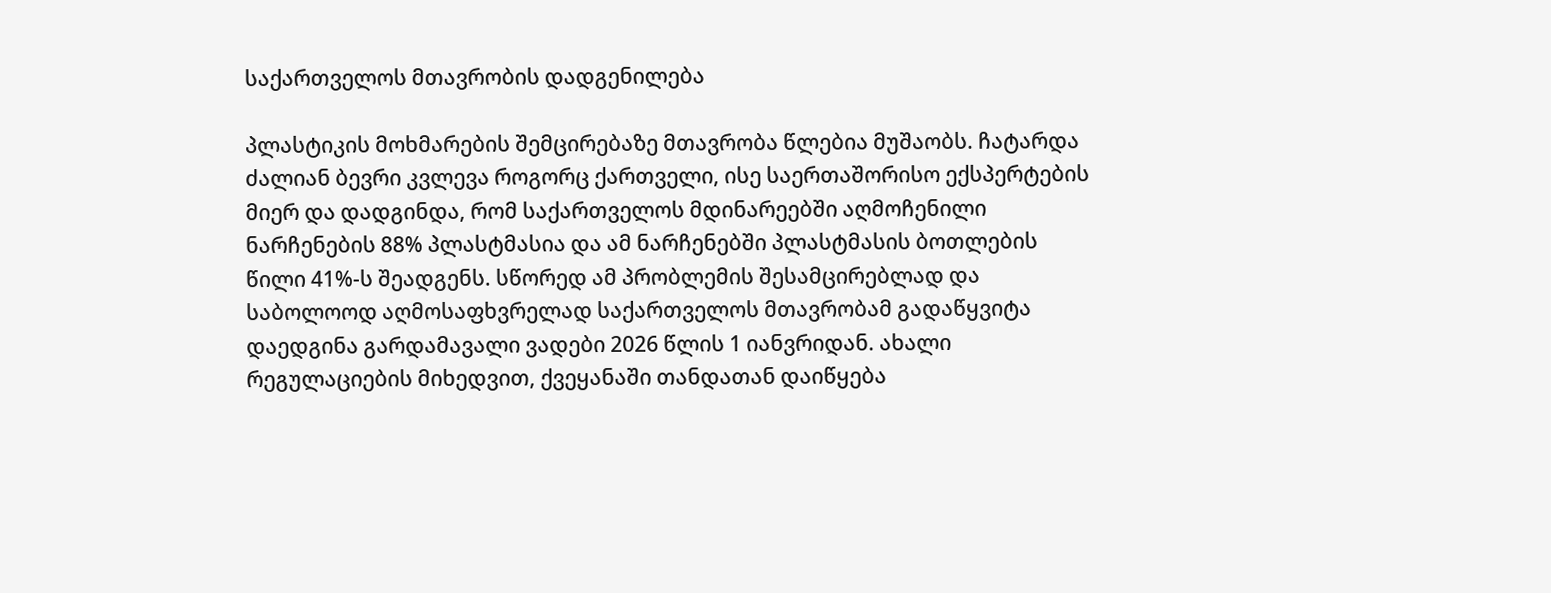საქართველოს მთავრობის დადგენილება

პლასტიკის მოხმარების შემცირებაზე მთავრობა წლებია მუშაობს. ჩატარდა ძალიან ბევრი კვლევა როგორც ქართველი, ისე საერთაშორისო ექსპერტების მიერ და დადგინდა, რომ საქართველოს მდინარეებში აღმოჩენილი ნარჩენების 88% პლასტმასია და ამ ნარჩენებში პლასტმასის ბოთლების წილი 41%-ს შეადგენს. სწორედ ამ პრობლემის შესამცირებლად და საბოლოოდ აღმოსაფხვრელად საქართველოს მთავრობამ გადაწყვიტა დაედგინა გარდამავალი ვადები 2026 წლის 1 იანვრიდან. ახალი რეგულაციების მიხედვით, ქვეყანაში თანდათან დაიწყება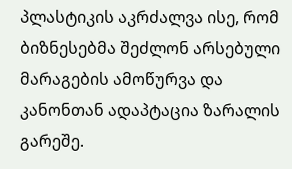პლასტიკის აკრძალვა ისე, რომ ბიზნესებმა შეძლონ არსებული მარაგების ამოწურვა და კანონთან ადაპტაცია ზარალის გარეშე.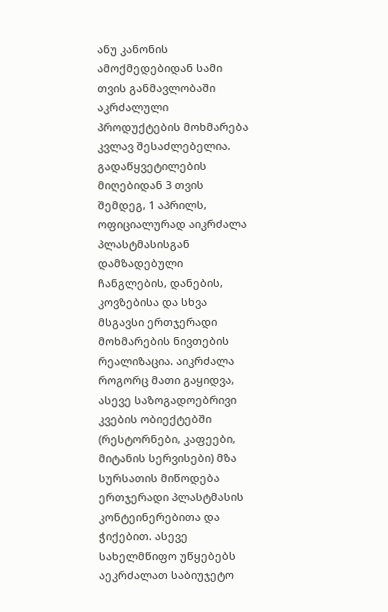ანუ კანონის ამოქმედებიდან სამი თვის განმავლობაში აკრძალული პროდუქტების მოხმარება კვლავ შესაძლებელია. გადაწყვეტილების მიღებიდან 3 თვის შემდეგ, 1 აპრილს, ოფიციალურად აიკრძალა პლასტმასისგან დამზადებული ჩანგლების, დანების, კოვზებისა და სხვა მსგავსი ერთჯერადი მოხმარების ნივთების რეალიზაცია. აიკრძალა როგორც მათი გაყიდვა, ასევე საზოგადოებრივი კვების ობიექტებში (რესტორნები, კაფეები, მიტანის სერვისები) მზა სურსათის მიწოდება ერთჯერადი პლასტმასის კონტეინერებითა და ჭიქებით. ასევე სახელმწიფო უწყებებს აეკრძალათ საბიუჯეტო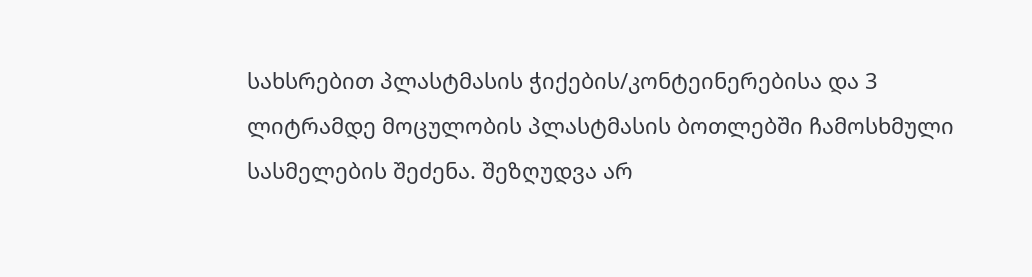სახსრებით პლასტმასის ჭიქების/კონტეინერებისა და 3 ლიტრამდე მოცულობის პლასტმასის ბოთლებში ჩამოსხმული სასმელების შეძენა. შეზღუდვა არ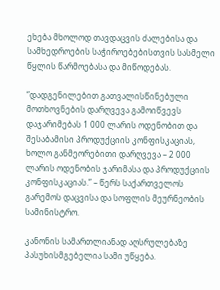ეხება მხოლოდ თავდაცვის ძალებისა და სამხედროების საჭიროებებისთვის სასმელი წყლის წარმოებასა და მიწოდებას.

“დადგენილებით გათვალისწინებული მოთხოვნების დარღვევა გამოიწვევს დაჯარიმებას 1 000 ლარის ოდენობით და შესაბამისი პროდუქციის კონფისკაციას, ხოლო განმეორებითი დარღვევა – 2 000 ლარის ოდენობის ჯარიმასა და პროდუქციის კონფისკაციას.” – წერს საქართველოს გარემოს დაცვისა და სოფლის მეურნეობის სამინისტრო.

კანონის სამართლიანად აღსრულებაზე პასუხისმგებელია სამი უწყება.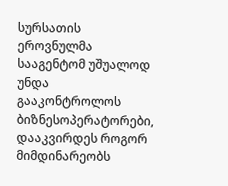სურსათის ეროვნულმა სააგენტომ უშუალოდ უნდა გააკონტროლოს ბიზნესოპერატორები, დააკვირდეს როგორ მიმდინარეობს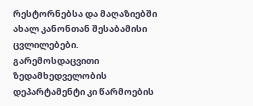რესტორნებსა და მაღაზიებში ახალ კანონთან შესაბამისი ცვლილებები. გარემოსდაცვითი ზედამხედველობის დეპარტამენტი კი წარმოების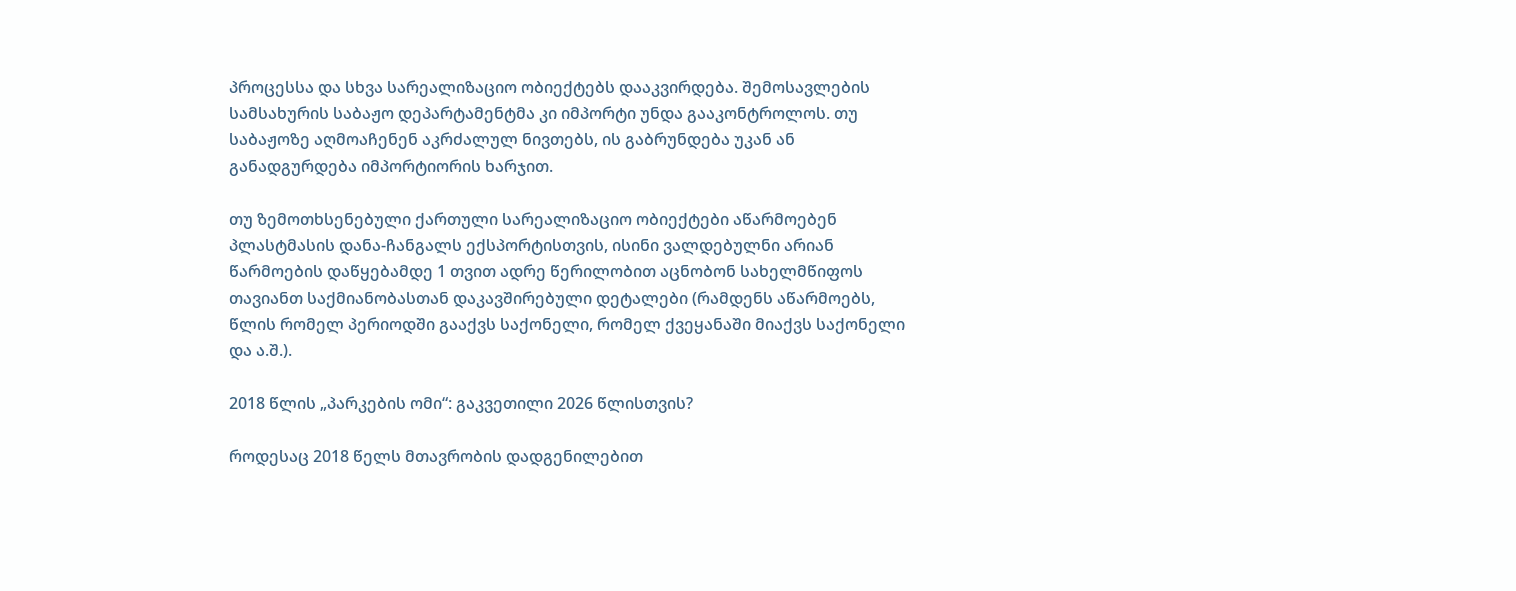პროცესსა და სხვა სარეალიზაციო ობიექტებს დააკვირდება. შემოსავლების სამსახურის საბაჟო დეპარტამენტმა კი იმპორტი უნდა გააკონტროლოს. თუ საბაჟოზე აღმოაჩენენ აკრძალულ ნივთებს, ის გაბრუნდება უკან ან განადგურდება იმპორტიორის ხარჯით.

თუ ზემოთხსენებული ქართული სარეალიზაციო ობიექტები აწარმოებენ პლასტმასის დანა-ჩანგალს ექსპორტისთვის, ისინი ვალდებულნი არიან წარმოების დაწყებამდე 1 თვით ადრე წერილობით აცნობონ სახელმწიფოს თავიანთ საქმიანობასთან დაკავშირებული დეტალები (რამდენს აწარმოებს, წლის რომელ პერიოდში გააქვს საქონელი, რომელ ქვეყანაში მიაქვს საქონელი და ა.შ.).

2018 წლის „პარკების ომი“: გაკვეთილი 2026 წლისთვის?

როდესაც 2018 წელს მთავრობის დადგენილებით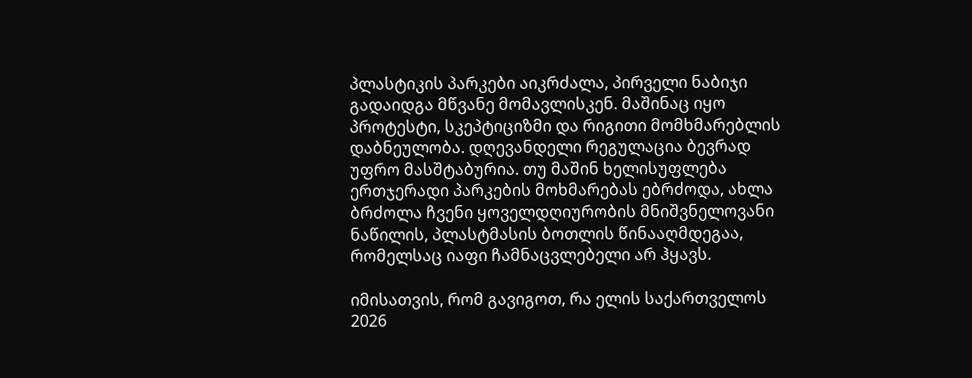პლასტიკის პარკები აიკრძალა, პირველი ნაბიჯი გადაიდგა მწვანე მომავლისკენ. მაშინაც იყო პროტესტი, სკეპტიციზმი და რიგითი მომხმარებლის დაბნეულობა. დღევანდელი რეგულაცია ბევრად უფრო მასშტაბურია. თუ მაშინ ხელისუფლება ერთჯერადი პარკების მოხმარებას ებრძოდა, ახლა ბრძოლა ჩვენი ყოველდღიურობის მნიშვნელოვანი ნაწილის, პლასტმასის ბოთლის წინააღმდეგაა, რომელსაც იაფი ჩამნაცვლებელი არ ჰყავს.

იმისათვის, რომ გავიგოთ, რა ელის საქართველოს 2026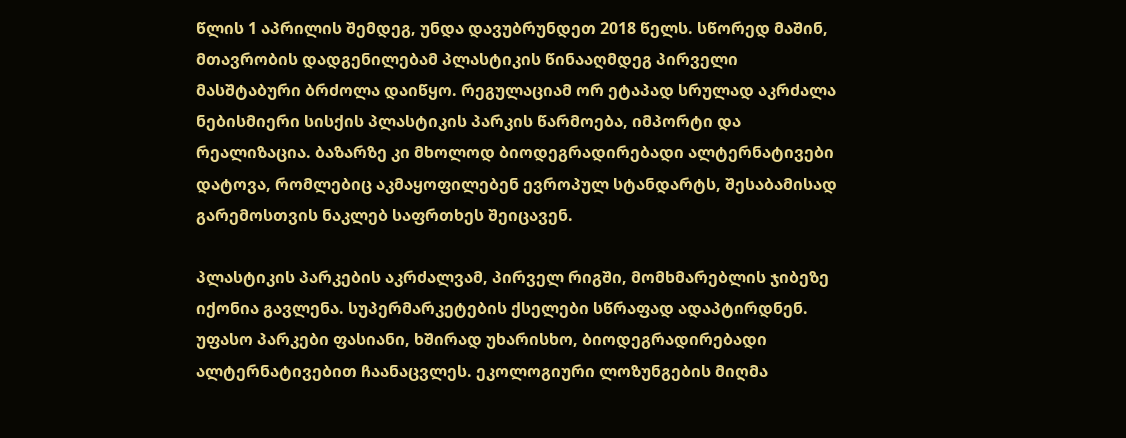წლის 1 აპრილის შემდეგ, უნდა დავუბრუნდეთ 2018 წელს. სწორედ მაშინ, მთავრობის დადგენილებამ პლასტიკის წინააღმდეგ პირველი მასშტაბური ბრძოლა დაიწყო. რეგულაციამ ორ ეტაპად სრულად აკრძალა ნებისმიერი სისქის პლასტიკის პარკის წარმოება, იმპორტი და რეალიზაცია. ბაზარზე კი მხოლოდ ბიოდეგრადირებადი ალტერნატივები დატოვა, რომლებიც აკმაყოფილებენ ევროპულ სტანდარტს, შესაბამისად გარემოსთვის ნაკლებ საფრთხეს შეიცავენ.

პლასტიკის პარკების აკრძალვამ, პირველ რიგში, მომხმარებლის ჯიბეზე იქონია გავლენა. სუპერმარკეტების ქსელები სწრაფად ადაპტირდნენ. უფასო პარკები ფასიანი, ხშირად უხარისხო, ბიოდეგრადირებადი ალტერნატივებით ჩაანაცვლეს. ეკოლოგიური ლოზუნგების მიღმა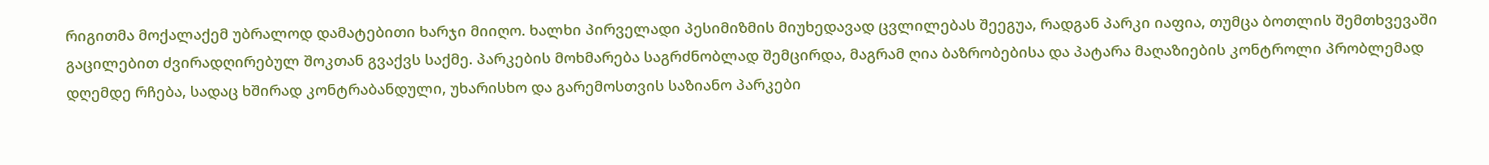რიგითმა მოქალაქემ უბრალოდ დამატებითი ხარჯი მიიღო. ხალხი პირველადი პესიმიზმის მიუხედავად ცვლილებას შეეგუა, რადგან პარკი იაფია, თუმცა ბოთლის შემთხვევაში  გაცილებით ძვირადღირებულ შოკთან გვაქვს საქმე. პარკების მოხმარება საგრძნობლად შემცირდა, მაგრამ ღია ბაზრობებისა და პატარა მაღაზიების კონტროლი პრობლემად დღემდე რჩება, სადაც ხშირად კონტრაბანდული, უხარისხო და გარემოსთვის საზიანო პარკები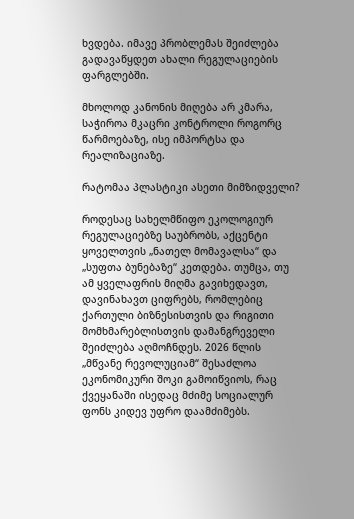ხვდება. იმავე პრობლემას შეიძლება გადავაწყდეთ ახალი რეგულაციების ფარგლებში.

მხოლოდ კანონის მიღება არ კმარა, საჭიროა მკაცრი კონტროლი როგორც წარმოებაზე, ისე იმპორტსა და რეალიზაციაზე.

რატომაა პლასტიკი ასეთი მიმზიდველი?

როდესაც სახელმწიფო ეკოლოგიურ რეგულაციებზე საუბრობს, აქცენტი ყოველთვის „ნათელ მომავალსა“ და „სუფთა ბუნებაზე“ კეთდება. თუმცა, თუ ამ ყველაფრის მიღმა გავიხედავთ, დავინახავთ ციფრებს, რომლებიც ქართული ბიზნესისთვის და რიგითი მომხმარებლისთვის დამანგრეველი შეიძლება აღმოჩნდეს. 2026 წლის „მწვანე რევოლუციამ“ შესაძლოა ეკონომიკური შოკი გამოიწვიოს, რაც ქვეყანაში ისედაც მძიმე სოციალურ ფონს კიდევ უფრო დაამძიმებს.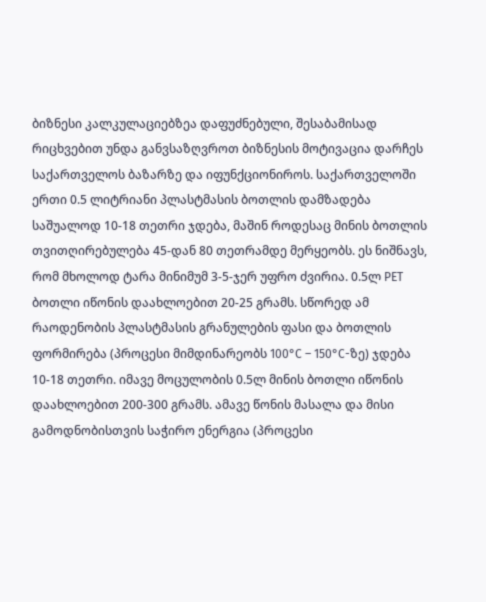ბიზნესი კალკულაციებზეა დაფუძნებული, შესაბამისად რიცხვებით უნდა განვსაზღვროთ ბიზნესის მოტივაცია დარჩეს საქართველოს ბაზარზე და იფუნქციონიროს. საქართველოში ერთი 0.5 ლიტრიანი პლასტმასის ბოთლის დამზადება საშუალოდ 10-18 თეთრი ჯდება, მაშინ როდესაც მინის ბოთლის თვითღირებულება 45-დან 80 თეთრამდე მერყეობს. ეს ნიშნავს, რომ მხოლოდ ტარა მინიმუმ 3-5-ჯერ უფრო ძვირია. 0.5ლ PET ბოთლი იწონის დაახლოებით 20-25 გრამს. სწორედ ამ რაოდენობის პლასტმასის გრანულების ფასი და ბოთლის ფორმირება (პროცესი მიმდინარეობს 100°C – 150°C-ზე) ჯდება 10-18 თეთრი. იმავე მოცულობის 0.5ლ მინის ბოთლი იწონის დაახლოებით 200-300 გრამს. ამავე წონის მასალა და მისი გამოდნობისთვის საჭირო ენერგია (პროცესი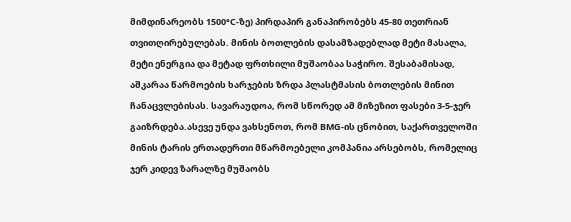მიმდინარეობს 1500°C-ზე) პირდაპირ განაპირობებს 45-80 თეთრიან თვითღირებულებას. მინის ბოთლების დასამზადებლად მეტი მასალა, მეტი ენერგია და მეტად ფრთხილი მუშაობაა საჭირო. შესაბამისად, აშკარაა წარმოების ხარჯების ზრდა პლასტმასის ბოთლების მინით ჩანაცვლებისას. სავარაუდოა, რომ სწორედ ამ მიზეზით ფასები 3-5-ჯერ გაიზრდება.ასევე უნდა ვახსენოთ, რომ BMG-ის ცნობით, საქართველოში მინის ტარის ერთადერთი მწარმოებელი კომპანია არსებობს, რომელიც ჯერ კიდევ ზარალზე მუშაობს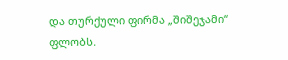და თურქული ფირმა „შიშეჯამი“ ფლობს.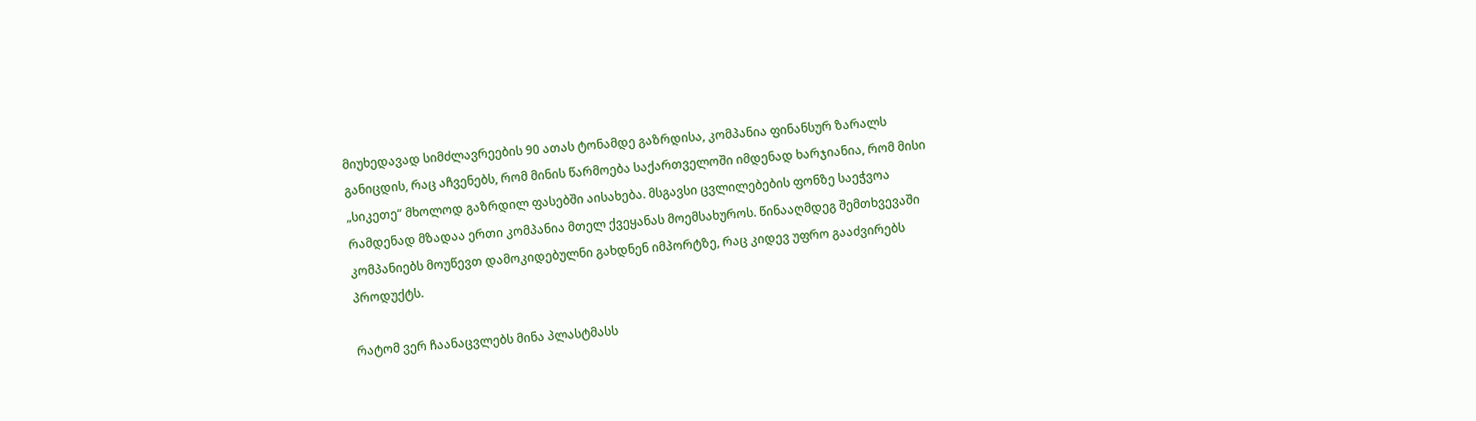მიუხედავად სიმძლავრეების 90 ათას ტონამდე გაზრდისა, კომპანია ფინანსურ ზარალს განიცდის, რაც აჩვენებს, რომ მინის წარმოება საქართველოში იმდენად ხარჯიანია, რომ მისი „სიკეთე“ მხოლოდ გაზრდილ ფასებში აისახება. მსგავსი ცვლილებების ფონზე საეჭვოა რამდენად მზადაა ერთი კომპანია მთელ ქვეყანას მოემსახუროს. წინააღმდეგ შემთხვევაში კომპანიებს მოუწევთ დამოკიდებულნი გახდნენ იმპორტზე, რაც კიდევ უფრო გააძვირებს პროდუქტს.

რატომ ვერ ჩაანაცვლებს მინა პლასტმასს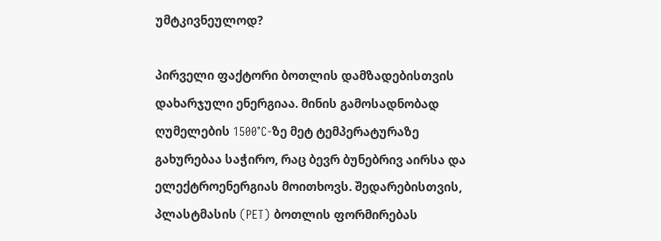უმტკივნეულოდ?

პირველი ფაქტორი ბოთლის დამზადებისთვის დახარჯული ენერგიაა. მინის გამოსადნობად ღუმელების 1500°C-ზე მეტ ტემპერატურაზე გახურებაა საჭირო, რაც ბევრ ბუნებრივ აირსა და ელექტროენერგიას მოითხოვს. შედარებისთვის, პლასტმასის (PET) ბოთლის ფორმირებას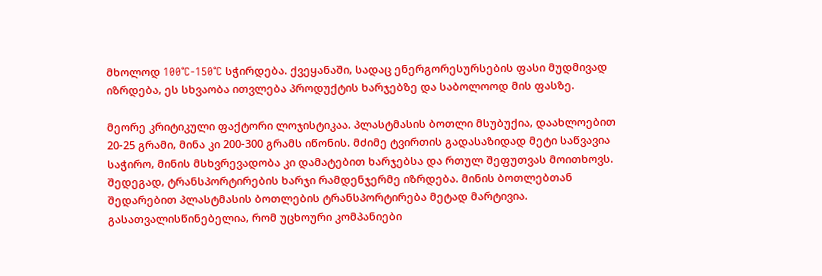მხოლოდ 100°C-150°C სჭირდება. ქვეყანაში, სადაც ენერგორესურსების ფასი მუდმივად იზრდება, ეს სხვაობა ითვლება პროდუქტის ხარჯებზე და საბოლოოდ მის ფასზე.

მეორე კრიტიკული ფაქტორი ლოჯისტიკაა. პლასტმასის ბოთლი მსუბუქია, დაახლოებით 20-25 გრამი, მინა კი 200-300 გრამს იწონის. მძიმე ტვირთის გადასაზიდად მეტი საწვავია საჭირო, მინის მსხვრევადობა კი დამატებით ხარჯებსა და რთულ შეფუთვას მოითხოვს. შედეგად, ტრანსპორტირების ხარჯი რამდენჯერმე იზრდება. მინის ბოთლებთან შედარებით პლასტმასის ბოთლების ტრანსპორტირება მეტად მარტივია. გასათვალისწინებელია, რომ უცხოური კომპანიები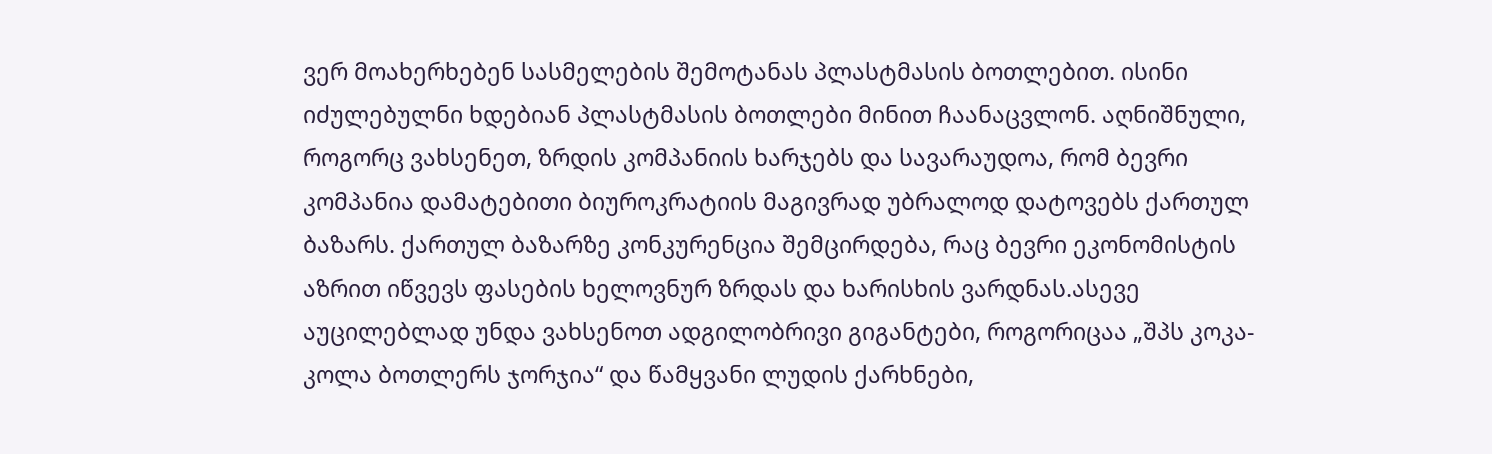ვერ მოახერხებენ სასმელების შემოტანას პლასტმასის ბოთლებით. ისინი იძულებულნი ხდებიან პლასტმასის ბოთლები მინით ჩაანაცვლონ. აღნიშნული, როგორც ვახსენეთ, ზრდის კომპანიის ხარჯებს და სავარაუდოა, რომ ბევრი კომპანია დამატებითი ბიუროკრატიის მაგივრად უბრალოდ დატოვებს ქართულ ბაზარს. ქართულ ბაზარზე კონკურენცია შემცირდება, რაც ბევრი ეკონომისტის აზრით იწვევს ფასების ხელოვნურ ზრდას და ხარისხის ვარდნას.ასევე აუცილებლად უნდა ვახსენოთ ადგილობრივი გიგანტები, როგორიცაა „შპს კოკა-კოლა ბოთლერს ჯორჯია“ და წამყვანი ლუდის ქარხნები,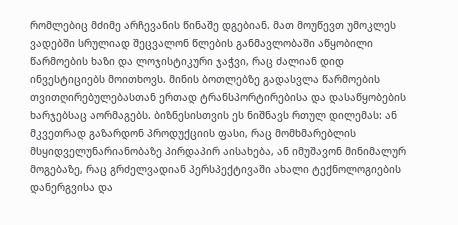რომლებიც მძიმე არჩევანის წინაშე დგებიან. მათ მოუწევთ უმოკლეს ვადებში სრულიად შეცვალონ წლების განმავლობაში აწყობილი წარმოების ხაზი და ლოჯისტიკური ჯაჭვი, რაც ძალიან დიდ ინვესტიციებს მოითხოვს. მინის ბოთლებზე გადასვლა წარმოების თვითღირებულებასთან ერთად ტრანსპორტირებისა და დასაწყობების ხარჯებსაც აორმაგებს. ბიზნესისთვის ეს ნიშნავს რთულ დილემას: ან მკვეთრად გაზარდონ პროდუქციის ფასი, რაც მომხმარებლის მსყიდველუნარიანობაზე პირდაპირ აისახება, ან იმუშავონ მინიმალურ მოგებაზე, რაც გრძელვადიან პერსპექტივაში ახალი ტექნოლოგიების დანერგვისა და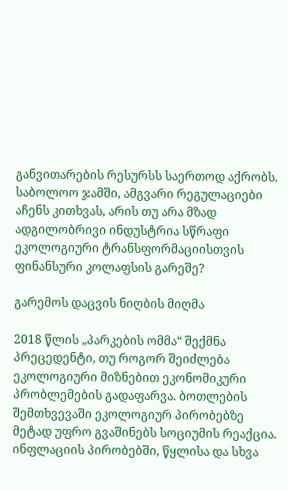განვითარების რესურსს საერთოდ აქრობს. საბოლოო ჯამში, ამგვარი რეგულაციები აჩენს კითხვას, არის თუ არა მზად ადგილობრივი ინდუსტრია სწრაფი ეკოლოგიური ტრანსფორმაციისთვის ფინანსური კოლაფსის გარეშე?

გარემოს დაცვის ნიღბის მიღმა

2018 წლის „პარკების ომმა“ შექმნა პრეცედენტი, თუ როგორ შეიძლება ეკოლოგიური მიზნებით ეკონომიკური პრობლემების გადაფარვა. ბოთლების შემთხვევაში ეკოლოგიურ პირობებზე მეტად უფრო გვაშინებს სოციუმის რეაქცია. ინფლაციის პირობებში, წყლისა და სხვა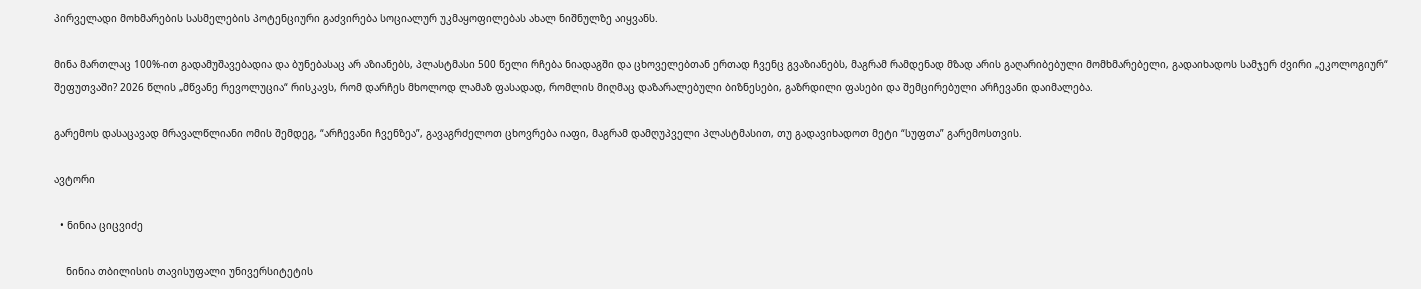პირველადი მოხმარების სასმელების პოტენციური გაძვირება სოციალურ უკმაყოფილებას ახალ ნიშნულზე აიყვანს.

მინა მართლაც 100%-ით გადამუშავებადია და ბუნებასაც არ აზიანებს, პლასტმასი 500 წელი რჩება ნიადაგში და ცხოველებთან ერთად ჩვენც გვაზიანებს, მაგრამ რამდენად მზად არის გაღარიბებული მომხმარებელი, გადაიხადოს სამჯერ ძვირი „ეკოლოგიურ“ შეფუთვაში? 2026 წლის „მწვანე რევოლუცია“ რისკავს, რომ დარჩეს მხოლოდ ლამაზ ფასადად, რომლის მიღმაც დაზარალებული ბიზნესები, გაზრდილი ფასები და შემცირებული არჩევანი დაიმალება.

გარემოს დასაცავად მრავალწლიანი ომის შემდეგ, “არჩევანი ჩვენზეა”, გავაგრძელოთ ცხოვრება იაფი, მაგრამ დამღუპველი პლასტმასით, თუ გადავიხადოთ მეტი “სუფთა” გარემოსთვის.

ავტორი

  • ნინია ციცვიძე

    ნინია თბილისის თავისუფალი უნივერსიტეტის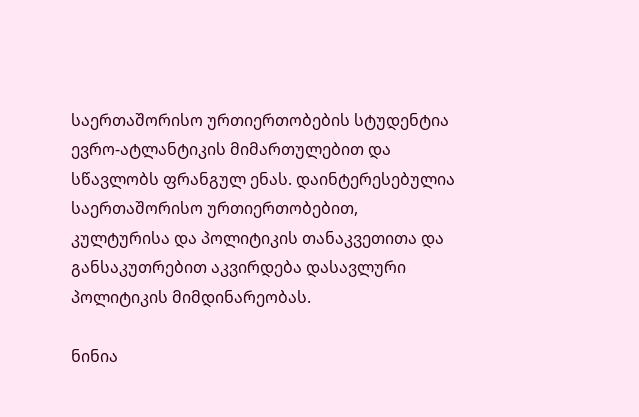საერთაშორისო ურთიერთობების სტუდენტია ევრო-ატლანტიკის მიმართულებით და სწავლობს ფრანგულ ენას. დაინტერესებულია საერთაშორისო ურთიერთობებით, კულტურისა და პოლიტიკის თანაკვეთითა და განსაკუთრებით აკვირდება დასავლური პოლიტიკის მიმდინარეობას.

ნინია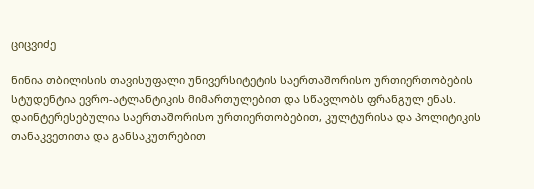ციცვიძე

ნინია თბილისის თავისუფალი უნივერსიტეტის საერთაშორისო ურთიერთობების სტუდენტია ევრო-ატლანტიკის მიმართულებით და სწავლობს ფრანგულ ენას. დაინტერესებულია საერთაშორისო ურთიერთობებით, კულტურისა და პოლიტიკის თანაკვეთითა და განსაკუთრებით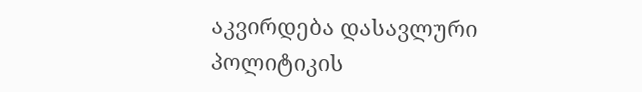აკვირდება დასავლური პოლიტიკის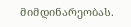მიმდინარეობას.